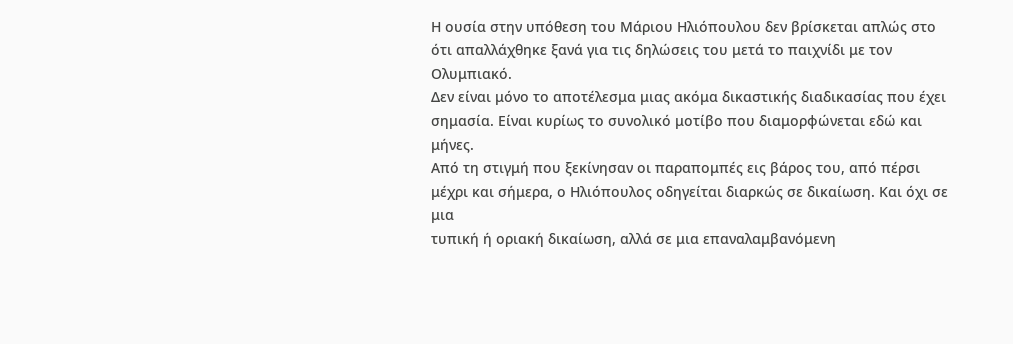Η ουσία στην υπόθεση του Μάριου Ηλιόπουλου δεν βρίσκεται απλώς στο ότι απαλλάχθηκε ξανά για τις δηλώσεις του μετά το παιχνίδι με τον Ολυμπιακό.
Δεν είναι μόνο το αποτέλεσμα μιας ακόμα δικαστικής διαδικασίας που έχει σημασία. Είναι κυρίως το συνολικό μοτίβο που διαμορφώνεται εδώ και μήνες.
Από τη στιγμή που ξεκίνησαν οι παραπομπές εις βάρος του, από πέρσι μέχρι και σήμερα, ο Ηλιόπουλος οδηγείται διαρκώς σε δικαίωση. Και όχι σε μια
τυπική ή οριακή δικαίωση, αλλά σε μια επαναλαμβανόμενη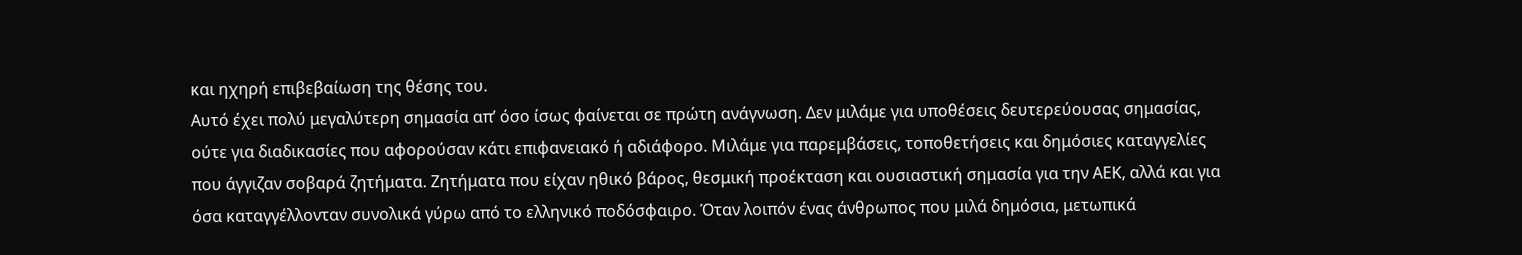και ηχηρή επιβεβαίωση της θέσης του.
Αυτό έχει πολύ μεγαλύτερη σημασία απ’ όσο ίσως φαίνεται σε πρώτη ανάγνωση. Δεν μιλάμε για υποθέσεις δευτερεύουσας σημασίας, ούτε για διαδικασίες που αφορούσαν κάτι επιφανειακό ή αδιάφορο. Μιλάμε για παρεμβάσεις, τοποθετήσεις και δημόσιες καταγγελίες που άγγιζαν σοβαρά ζητήματα. Ζητήματα που είχαν ηθικό βάρος, θεσμική προέκταση και ουσιαστική σημασία για την ΑΕΚ, αλλά και για όσα καταγγέλλονταν συνολικά γύρω από το ελληνικό ποδόσφαιρο. Όταν λοιπόν ένας άνθρωπος που μιλά δημόσια, μετωπικά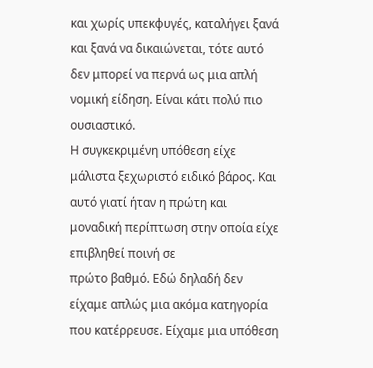και χωρίς υπεκφυγές, καταλήγει ξανά και ξανά να δικαιώνεται, τότε αυτό δεν μπορεί να περνά ως μια απλή νομική είδηση. Είναι κάτι πολύ πιο ουσιαστικό.
Η συγκεκριμένη υπόθεση είχε μάλιστα ξεχωριστό ειδικό βάρος. Και αυτό γιατί ήταν η πρώτη και μοναδική περίπτωση στην οποία είχε επιβληθεί ποινή σε
πρώτο βαθμό. Εδώ δηλαδή δεν είχαμε απλώς μια ακόμα κατηγορία που κατέρρευσε. Είχαμε μια υπόθεση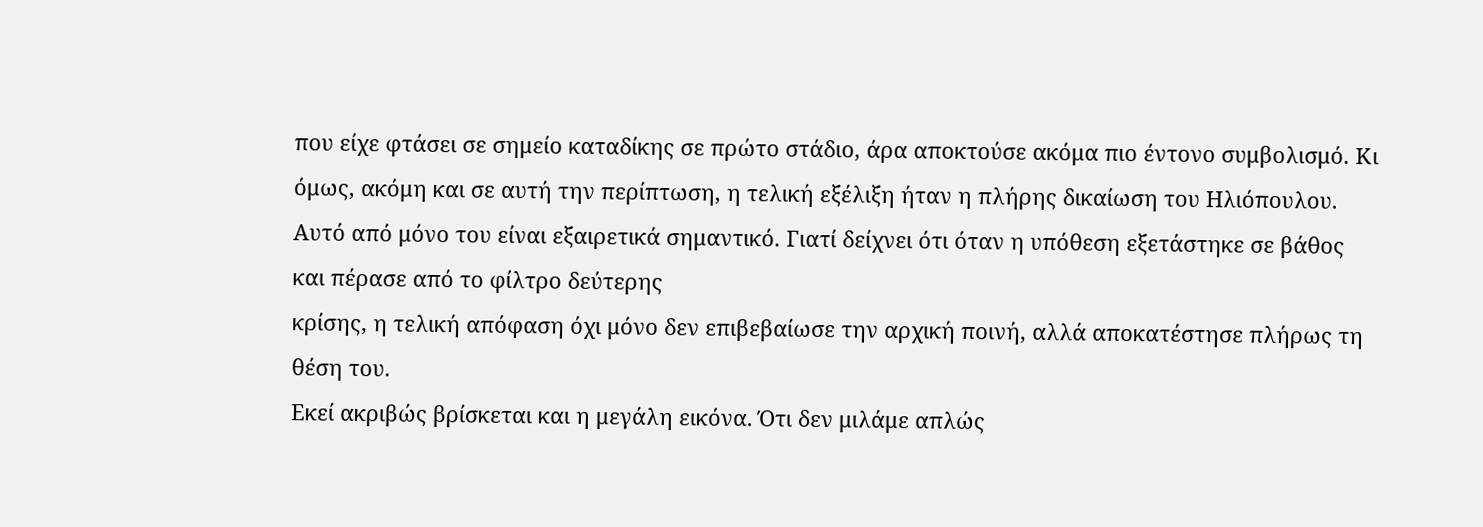που είχε φτάσει σε σημείο καταδίκης σε πρώτο στάδιο, άρα αποκτούσε ακόμα πιο έντονο συμβολισμό. Κι όμως, ακόμη και σε αυτή την περίπτωση, η τελική εξέλιξη ήταν η πλήρης δικαίωση του Ηλιόπουλου. Αυτό από μόνο του είναι εξαιρετικά σημαντικό. Γιατί δείχνει ότι όταν η υπόθεση εξετάστηκε σε βάθος και πέρασε από το φίλτρο δεύτερης
κρίσης, η τελική απόφαση όχι μόνο δεν επιβεβαίωσε την αρχική ποινή, αλλά αποκατέστησε πλήρως τη θέση του.
Εκεί ακριβώς βρίσκεται και η μεγάλη εικόνα. Ότι δεν μιλάμε απλώς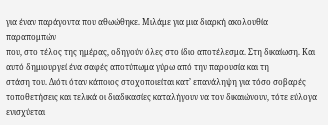για έναν παράγοντα που αθωώθηκε. Μιλάμε για μια διαρκή ακολουθία παραπομπών
που, στο τέλος της ημέρας, οδηγούν όλες στο ίδιο αποτέλεσμα. Στη δικαίωση. Και αυτό δημιουργεί ένα σαφές αποτύπωμα γύρω από την παρουσία και τη
στάση του. Διότι όταν κάποιος στοχοποιείται κατ’ επανάληψη για τόσο σοβαρές τοποθετήσεις και τελικά οι διαδικασίες καταλήγουν να τον δικαιώνουν, τότε εύλογα ενισχύεται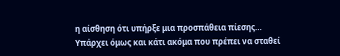η αίσθηση ότι υπήρξε μια προσπάθεια πίεσης…
Υπάρχει όμως και κάτι ακόμα που πρέπει να σταθεί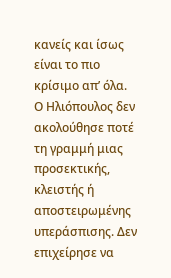κανείς και ίσως είναι το πιο κρίσιμο απ’ όλα. Ο Ηλιόπουλος δεν ακολούθησε ποτέ τη γραμμή μιας
προσεκτικής, κλειστής ή αποστειρωμένης υπεράσπισης. Δεν επιχείρησε να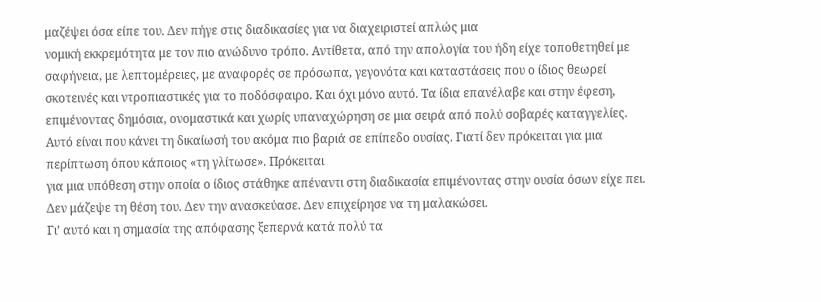μαζέψει όσα είπε του. Δεν πήγε στις διαδικασίες για να διαχειριστεί απλώς μια
νομική εκκρεμότητα με τον πιο ανώδυνο τρόπο. Αντίθετα, από την απολογία του ήδη είχε τοποθετηθεί με σαφήνεια, με λεπτομέρειες, με αναφορές σε πρόσωπα, γεγονότα και καταστάσεις που ο ίδιος θεωρεί σκοτεινές και ντροπιαστικές για το ποδόσφαιρο. Και όχι μόνο αυτό. Τα ίδια επανέλαβε και στην έφεση, επιμένοντας δημόσια, ονομαστικά και χωρίς υπαναχώρηση σε μια σειρά από πολύ σοβαρές καταγγελίες.
Αυτό είναι που κάνει τη δικαίωσή του ακόμα πιο βαριά σε επίπεδο ουσίας. Γιατί δεν πρόκειται για μια περίπτωση όπου κάποιος «τη γλίτωσε». Πρόκειται
για μια υπόθεση στην οποία ο ίδιος στάθηκε απέναντι στη διαδικασία επιμένοντας στην ουσία όσων είχε πει. Δεν μάζεψε τη θέση του. Δεν την ανασκεύασε. Δεν επιχείρησε να τη μαλακώσει.
Γι’ αυτό και η σημασία της απόφασης ξεπερνά κατά πολύ τα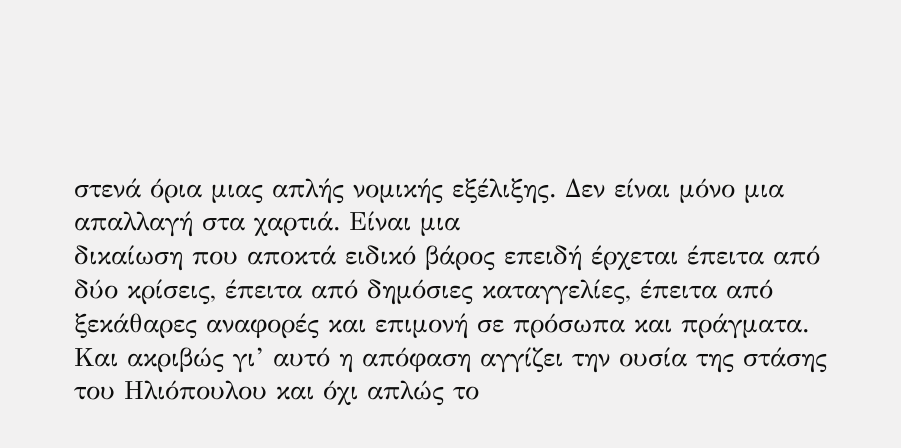στενά όρια μιας απλής νομικής εξέλιξης. Δεν είναι μόνο μια απαλλαγή στα χαρτιά. Είναι μια
δικαίωση που αποκτά ειδικό βάρος επειδή έρχεται έπειτα από δύο κρίσεις, έπειτα από δημόσιες καταγγελίες, έπειτα από ξεκάθαρες αναφορές και επιμονή σε πρόσωπα και πράγματα. Και ακριβώς γι’ αυτό η απόφαση αγγίζει την ουσία της στάσης του Ηλιόπουλου και όχι απλώς το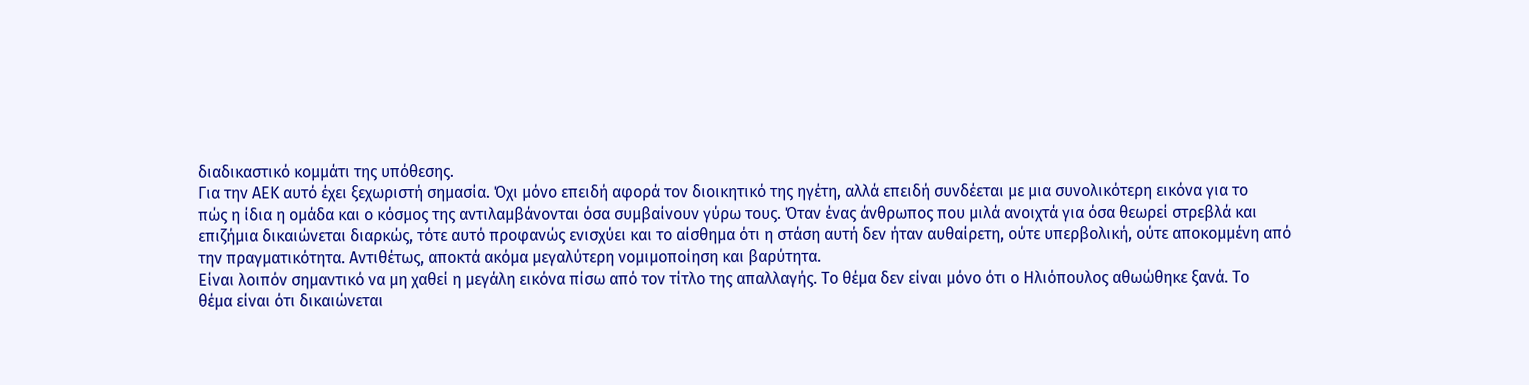διαδικαστικό κομμάτι της υπόθεσης.
Για την ΑΕΚ αυτό έχει ξεχωριστή σημασία. Όχι μόνο επειδή αφορά τον διοικητικό της ηγέτη, αλλά επειδή συνδέεται με μια συνολικότερη εικόνα για το
πώς η ίδια η ομάδα και ο κόσμος της αντιλαμβάνονται όσα συμβαίνουν γύρω τους. Όταν ένας άνθρωπος που μιλά ανοιχτά για όσα θεωρεί στρεβλά και
επιζήμια δικαιώνεται διαρκώς, τότε αυτό προφανώς ενισχύει και το αίσθημα ότι η στάση αυτή δεν ήταν αυθαίρετη, ούτε υπερβολική, ούτε αποκομμένη από
την πραγματικότητα. Αντιθέτως, αποκτά ακόμα μεγαλύτερη νομιμοποίηση και βαρύτητα.
Είναι λοιπόν σημαντικό να μη χαθεί η μεγάλη εικόνα πίσω από τον τίτλο της απαλλαγής. Το θέμα δεν είναι μόνο ότι ο Ηλιόπουλος αθωώθηκε ξανά. Το
θέμα είναι ότι δικαιώνεται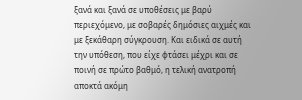ξανά και ξανά σε υποθέσεις με βαρύ περιεχόμενο, με σοβαρές δημόσιες αιχμές και με ξεκάθαρη σύγκρουση. Και ειδικά σε αυτή την υπόθεση, που είχε φτάσει μέχρι και σε ποινή σε πρώτο βαθμό, η τελική ανατροπή αποκτά ακόμη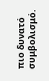πιο δυνατό συμβολισμό.